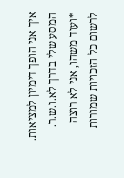איך אני הופך דימיון למציאות. המסע שלי בדרך לא.ו.ש.ר.
*ועוד משהו, אני לא רוצה לרשום כל הזכויות שמורות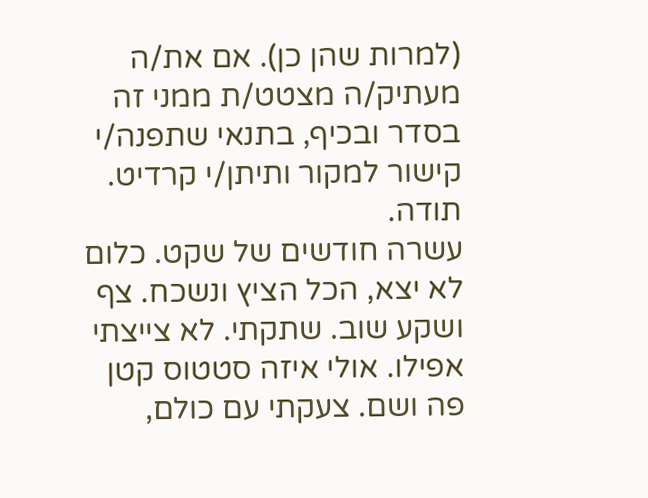(למרות שהן כן). אם את/ה מעתיק/ה מצטט/ת ממני זה בסדר ובכיף, בתנאי שתפנה/י קישור למקור ותיתן/י קרדיט. תודה.
עשרה חודשים של שקט. כלום לא יצא, הכל הציץ ונשכח. צף ושקע שוב. שתקתי. לא צייצתי אפילו. אולי איזה סטטוס קטן פה ושם. צעקתי עם כולם,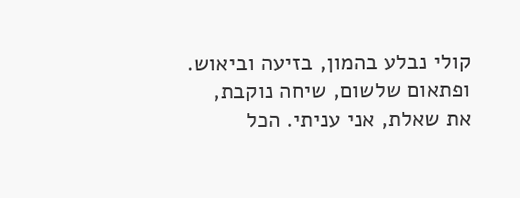קולי נבלע בהמון, בזיעה וביאוש. ופתאום שלשום, שיחה נוקבת, את שאלת, אני עניתי. הכל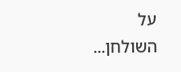על השולחן...